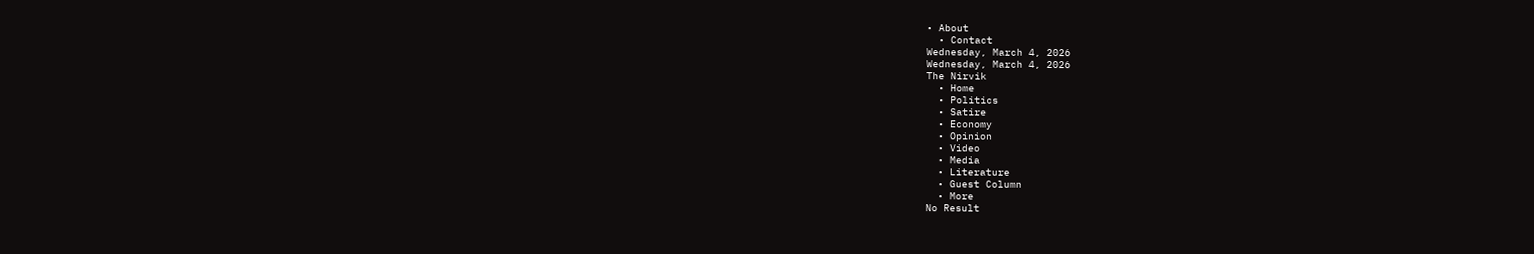• About
  • Contact
Wednesday, March 4, 2026
Wednesday, March 4, 2026
The Nirvik
  • Home
  • Politics
  • Satire
  • Economy
  • Opinion
  • Video
  • Media
  • Literature
  • Guest Column
  • More
No Result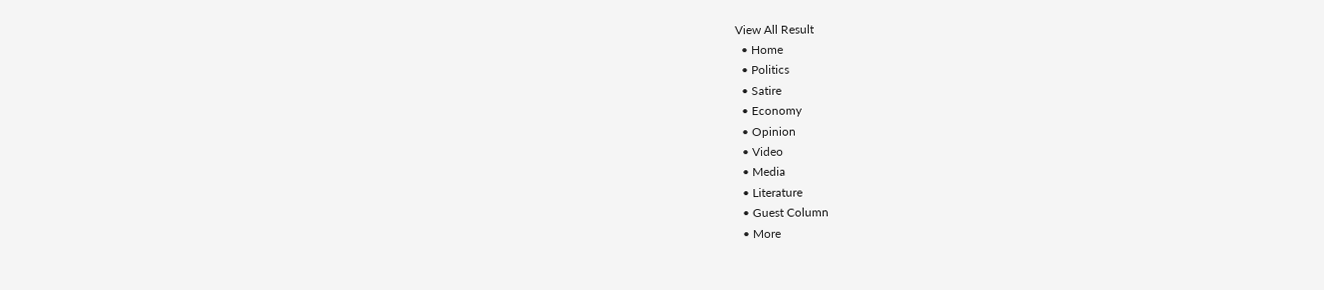View All Result
  • Home
  • Politics
  • Satire
  • Economy
  • Opinion
  • Video
  • Media
  • Literature
  • Guest Column
  • More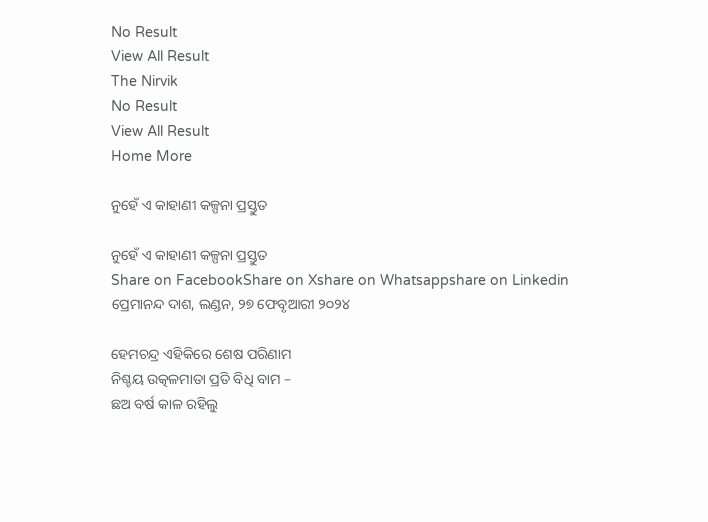No Result
View All Result
The Nirvik
No Result
View All Result
Home More

ନୁହେଁ ଏ କାହାଣୀ କଳ୍ପନା ପ୍ରସ୍ତୁତ

ନୁହେଁ ଏ କାହାଣୀ କଳ୍ପନା ପ୍ରସ୍ତୁତ
Share on FacebookShare on Xshare on Whatsappshare on Linkedin
ପ୍ରେମାନନ୍ଦ ଦାଶ, ଲଣ୍ଡନ, ୨୭ ଫେବୃଆରୀ ୨୦୨୪

ହେମଚନ୍ଦ୍ର ଏହିକିରେ ଶେଷ ପରିଣାମ
ନିଶ୍ଚୟ ଉତ୍କଳମାତା ପ୍ରତି ବିଧି ବାମ –
ଛଅ ବର୍ଷ କାଳ ରହିଲୁ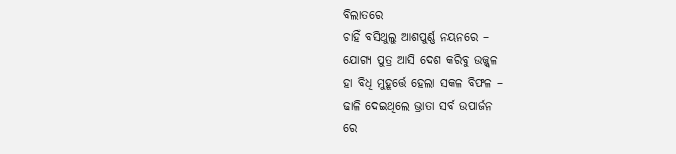ବିଲାତରେ
ଚାହିଁ ବସିଥୁଲୁ ଆଶପୁର୍ଣ୍ଣ ନୟନରେ –
ଯୋଗ୍ୟ ପୁତ୍ର ଆସି ଦେଶ କରିବୁ ଉଜ୍ଜ୍ଵଳ
ହା ବିଧି ମୁହୂର୍ତ୍ତେ ହେଲା ସକଳ ବିଫଳ –
ଢାଳି ଦେଇଥିଲେ ଭ୍ରାତା ସର୍ବ ଉପାର୍ଜନ
ରେ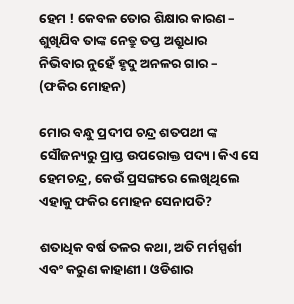ହେମ ! କେବଳ ତୋର ଶିକ୍ଷାର କାରଣ –
ଶୁଖିଯିବ ତାଙ୍କ ନେତ୍ରୁ ତପ୍ତ ଅଶ୍ରୁଧାର
ନିଭିବାର ନୁହେଁ ହୃଦୁ ଅନଳର ଗାର –
(ଫକିର ମୋହନ)

ମୋର ବନ୍ଧୁ ପ୍ରଦୀପ ଚନ୍ଦ୍ର ଶତପଥୀ ଙ୍କ ସୌଜନ୍ୟରୁ ପ୍ରାପ୍ତ ଉପରୋକ୍ତ ପଦ୍ୟ। କିଏ ସେ ହେମଚନ୍ଦ୍ର, କେଉଁ ପ୍ରସଙ୍ଗରେ ଲେଖିଥିଲେ ଏହାକୁ ଫକିର ମୋହନ ସେନାପତି?

ଶତାଧିକ ବର୍ଷ ତଳର କଥା, ଅତି ମର୍ମସ୍ପର୍ଶୀ ଏବଂ କରୁଣ କାହାଣୀ। ଓଡିଶାର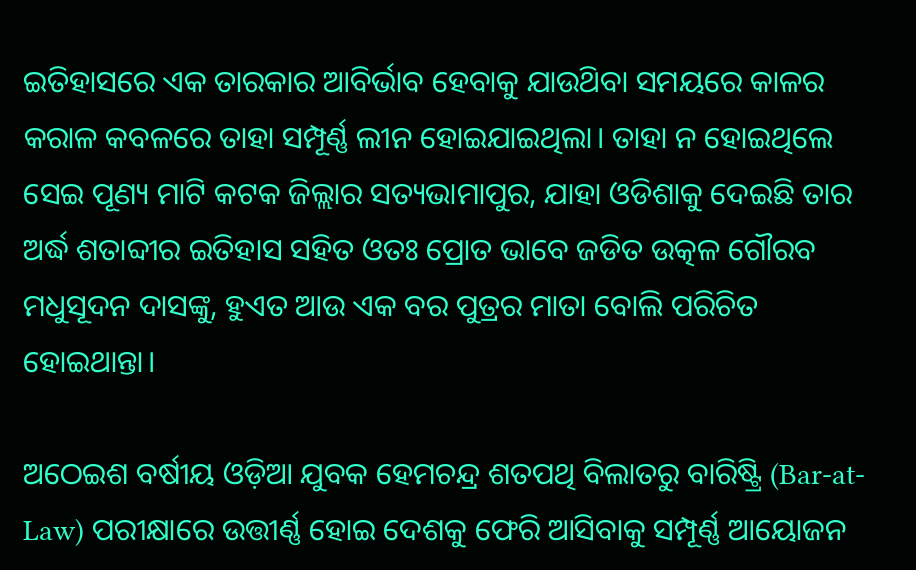ଇତିହାସରେ ଏକ ତାରକାର ଆବିର୍ଭାବ ହେବାକୁ ଯାଉଥ‌ିବା ସମୟରେ କାଳର କରାଳ କବଳରେ ତାହା ସମ୍ପୂର୍ଣ୍ଣ ଲୀନ ହୋଇଯାଇଥିଲା। ତାହା ନ ହୋଇଥିଲେ ସେଇ ପୂଣ୍ୟ ମାଟି କଟକ ଜିଲ୍ଲାର ସତ୍ୟଭାମାପୁର, ଯାହା ଓଡିଶାକୁ ଦେଇଛି ତାର ଅର୍ଦ୍ଧ ଶତାବ୍ଦୀର ଇତିହାସ ସହିତ ଓତଃ ପ୍ରୋତ ଭାବେ ଜଡିତ ଉତ୍କଳ ଗୌରବ ମଧୁସୂଦନ ଦାସଙ୍କୁ, ହୁଏତ ଆଉ ଏକ ବର ପୁତ୍ରର ମାତା ବୋଲି ପରିଚିତ ହୋଇଥାନ୍ତା।

ଅଠେଇଶ ବର୍ଷୀୟ ଓଡ଼ିଆ ଯୁବକ ହେମଚନ୍ଦ୍ର ଶତପଥି ବିଲାତରୁ ବାରିଷ୍ଟ୍ରି (Bar-at-Law) ପରୀକ୍ଷାରେ ଉତ୍ତୀର୍ଣ୍ଣ ହୋଇ ଦେଶକୁ ଫେରି ଆସିବାକୁ ସମ୍ପୂର୍ଣ୍ଣ ଆୟୋଜନ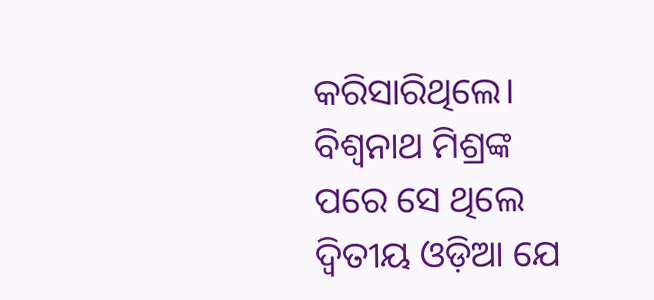କରିସାରିଥିଲେ। ବିଶ୍ୱନାଥ ମିଶ୍ରଙ୍କ ପରେ ସେ ଥିଲେ ଦ୍ଵିତୀୟ ଓଡ଼ିଆ ଯେ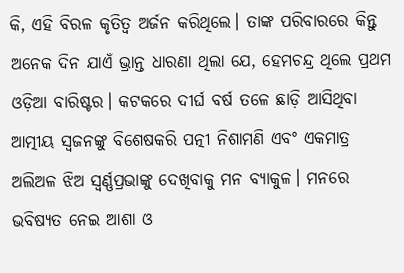କି, ଏହି ବିରଳ କୃତିତ୍ୱ ଅର୍ଜନ କରିଥିଲେ। ତାଙ୍କ ପରିବାରରେ କିନ୍ତୁ ଅନେକ ଦିନ ଯାଏଁ ଭ୍ରାନ୍ତ ଧାରଣା ଥିଲା ଯେ, ହେମଚନ୍ଦ୍ର ଥିଲେ ପ୍ରଥମ ଓଡ଼ିଆ ବାରିଷ୍ଟର। କଟକରେ ଦୀର୍ଘ ବର୍ଷ ତଳେ ଛାଡ଼ି ଆସିଥିବା ଆତ୍ମୀୟ ସ୍ଵଜନଙ୍କୁ ବିଶେଷକରି ପତ୍ନୀ ନିଶାମଣି ଏବଂ ଏକମାତ୍ର ଅଲିଅଳ ଝିଅ ସ୍ୱର୍ଣ୍ଣପ୍ରଭାଙ୍କୁ ଦେଖିବାକୁ ମନ ବ୍ୟାକୁଳ। ମନରେ ଭବିଷ୍ୟତ ନେଇ ଆଶା ଓ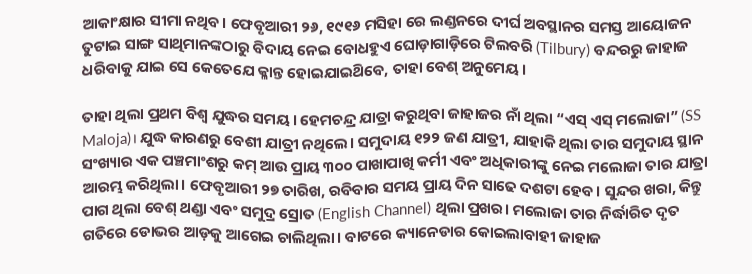ଆକାଂକ୍ଷାର ସୀମା ନଥିବ। ଫେବୃଆରୀ ୨୬, ୧୯୧୬ ମସିହା ରେ ଲଣ୍ଡନରେ ଦୀର୍ଘ ଅବସ୍ଥାନର ସମସ୍ତ ଆୟୋଜନ ତୁଟାଇ ସାଙ୍ଗ ସାଥିମାନଙ୍କଠାରୁ ବିଦାୟ ନେଇ ବୋଧହୁଏ ଘୋଡ଼ାଗାଡ଼ିରେ ଟିଲବରି (Tilbury) ବନ୍ଦରରୁ ଜାହାଜ ଧରିବାକୁ ଯାଇ ସେ କେତେଯେ କ୍ଳାନ୍ତ ହୋଇଯାଇଥ‌ିବେ, ତାହା ବେଶ୍ ଅନୁମେୟ।

ତାହା ଥିଲା ପ୍ରଥମ ବିଶ୍ବ ଯୁଦ୍ଧର ସମୟ। ହେମଚନ୍ଦ୍ର ଯାତ୍ରା କରୁଥିବା ଜାହାଜର ନାଁ ଥିଲା “ଏସ୍ ଏସ୍ ମଲୋଜା” (SS Maloja)। ଯୁଦ୍ଧ କାରଣରୁ ବେଶୀ ଯାତ୍ରୀ ନଥିଲେ। ସମୁଦାୟ ୧୨୨ ଜଣ ଯାତ୍ରୀ, ଯାହାକି ଥିଲା ତାର ସମୁଦାୟ ସ୍ଥାନ ସଂଖ୍ୟାର ଏକ ପଞ୍ଚମାଂଶରୁ କମ୍ ଆଉ ପ୍ରାୟ ୩୦୦ ପାଖାପାଖି କର୍ମୀ ଏବଂ ଅଧିକାରୀଙ୍କୁ ନେଇ ମଲୋଜା ତାର ଯାତ୍ରା ଆରମ୍ଭ କରିଥିଲା। ଫେବୃଆରୀ ୨୭ ତାରିଖ, ରବିବାର ସମୟ ପ୍ରାୟ ଦିନ ସାଢେ ଦଶଟା ହେବ। ସୁନ୍ଦର ଖରା, କିନ୍ତୁ ପାଗ ଥିଲା ବେଶ୍ ଥଣ୍ଡା ଏବଂ ସମୁଦ୍ର ସ୍ରୋତ (English Channel) ଥିଲା ପ୍ରଖର। ମଲୋଜା ତାର ନିର୍ଦ୍ଧାରିତ ଦୃତ ଗତିରେ ଡୋଭର ଆଡ଼କୁ ଆଗେଇ ଚାଲିଥିଲା। ବାଟରେ କ୍ୟାନେଡାର କୋଇଲାବାହୀ ଜାହାଜ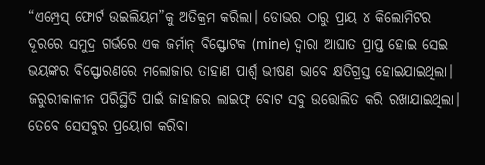“ଏମ୍ପ୍ରେସ୍ ଫୋର୍ଟ ଉଇଲିୟମ”କୁ ଅତିକ୍ରମ କରିଲା। ଡୋଭର ଠାରୁ ପ୍ରାୟ ୪ କିଲୋମିଟର ଦୂରରେ ସମୁଦ୍ର ଗର୍ଭରେ ଏକ ଜର୍ମାନ୍ ବିସ୍ଫୋଟକ (mine) ଦ୍ଵାରା ଆଘାତ ପ୍ରାପ୍ତ ହୋଇ ସେଇ ଭୟଙ୍କର ବିସ୍ଫୋରଣରେ ମଲୋଜାର ତାହାଣ ପାର୍ଶ୍ୱ ଭୀଷଣ ଭାବେ କ୍ଷତିଗ୍ରସ୍ତ ହୋଇଯାଇଥିଲା। ଜରୁରୀକାଳୀନ ପରିସ୍ଥିତି ପାଇଁ ଜାହାଜର ଲାଇଫ୍‌ ବୋଟ ସବୁ ଉତ୍ତୋଲିତ କରି ରଖାଯାଇଥିଲା। ତେବେ ସେସବୁର ପ୍ରୟୋଗ କରିବା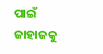ପାଇଁ ଜାହାଜକୁ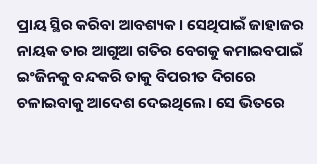ପ୍ରାୟ ସ୍ଥିର କରିବା ଆବଶ୍ୟକ। ସେଥିପାଇଁ ଜାହାଜର ନାୟକ ତାର ଆଗୁଆ ଗତିର ବେଗକୁ କମାଇବପାଇଁ ଇଂଜିନକୁ ବନ୍ଦକରି ତାକୁ ବିପରୀତ ଦିଗରେ ଚଳାଇବାକୁ ଆଦେଶ ଦେଇଥିଲେ। ସେ ଭିତରେ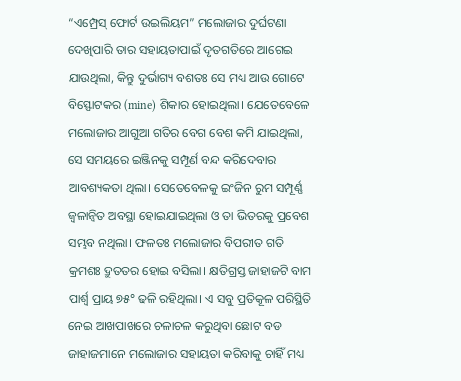“ଏମ୍ପ୍ରେସ୍ ଫୋର୍ଟ ଉଇଲିୟମ” ମଲୋଜାର ଦୁର୍ଘଟଣା ଦେଖିପାରି ତାର ସହାୟତାପାଇଁ ଦୃତଗତିରେ ଆଗେଇ ଯାଉଥିଲା, କିନ୍ତୁ ଦୁର୍ଭାଗ୍ୟ ବଶତଃ ସେ ମଧ୍ୟ ଆଉ ଗୋଟେ ବିସ୍ଫୋଟକର (mine) ଶିକାର ହୋଇଥିଲା। ଯେତେବେଳେ ମଲୋଜାର ଆଗୁଆ ଗତିର ବେଗ ବେଶ କମି ଯାଇଥିଲା, ସେ ସମୟରେ ଇଞ୍ଜିନକୁ ସମ୍ପୂର୍ଣ ବନ୍ଦ କରିଦେବାର ଆବଶ୍ୟକତା ଥିଲା। ସେତେବେଳକୁ ଇଂଜିନ ରୁମ ସମ୍ପୂର୍ଣ୍ଣ ଜ୍ଵଳାନ୍ଵିତ ଅବସ୍ଥା ହୋଇଯାଇଥିଲା ଓ ତା ଭିତରକୁ ପ୍ରବେଶ ସମ୍ଭବ ନଥିଲା। ଫଳତଃ ମଲୋଜାର ବିପରୀତ ଗତି କ୍ରମଶଃ ଦ୍ରୁତତର ହୋଇ ବସିଲା। କ୍ଷତିଗ୍ରସ୍ତ ଜାହାଜଟି ବାମ ପାର୍ଶ୍ୱ ପ୍ରାୟ ୭୫° ଢଳି ରହିଥିଲା। ଏ ସବୁ ପ୍ରତିକୂଳ ପରିସ୍ଥିତି ନେଇ ଆଖପାଖରେ ଚଳାଚଳ କରୁଥିବା ଛୋଟ ବଡ ଜାହାଜମାନେ ମଲୋଜାର ସହାୟତା କରିବାକୁ ଚାହିଁ ମଧ୍ୟ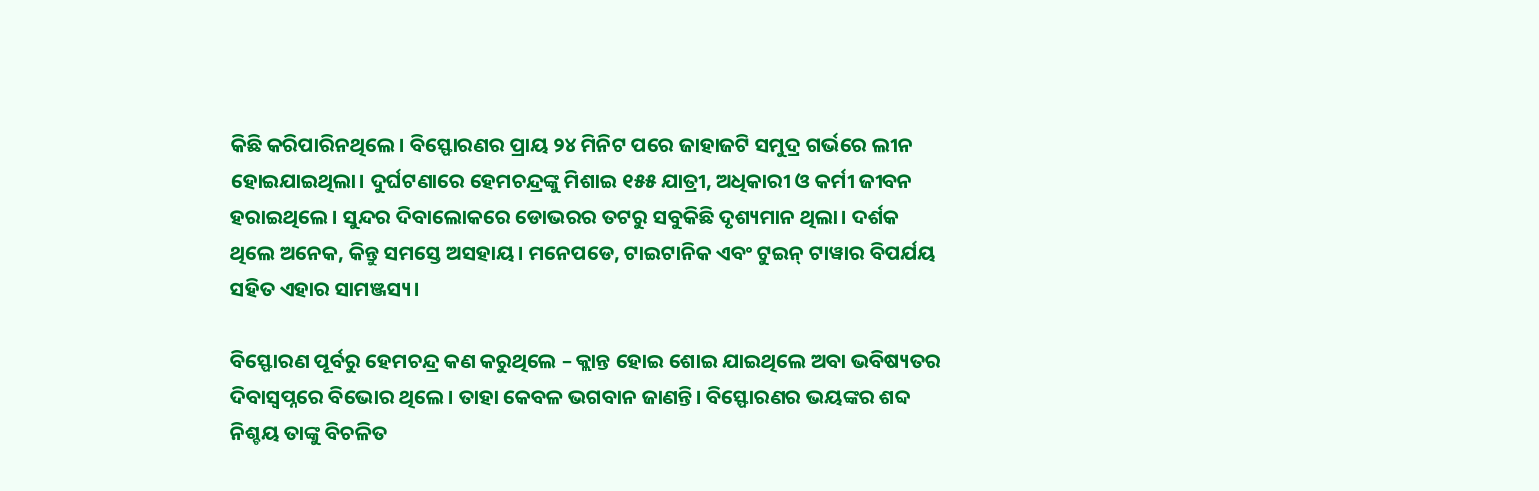କିଛି କରିପାରିନଥିଲେ। ବିସ୍ଫୋରଣର ପ୍ରାୟ ୨୪ ମିନିଟ ପରେ ଜାହାଜଟି ସମୁଦ୍ର ଗର୍ଭରେ ଲୀନ ହୋଇଯାଇଥିଲା। ଦୁର୍ଘଟଣାରେ ହେମଚନ୍ଦ୍ରଙ୍କୁ ମିଶାଇ ୧୫୫ ଯାତ୍ରୀ, ଅଧିକାରୀ ଓ କର୍ମୀ ଜୀବନ ହରାଇଥିଲେ। ସୁନ୍ଦର ଦିବାଲୋକରେ ଡୋଭରର ତଟରୁ ସବୁକିଛି ଦୃଶ୍ୟମାନ ଥିଲା। ଦର୍ଶକ ଥିଲେ ଅନେକ, କିନ୍ତୁ ସମସ୍ତେ ଅସହାୟ। ମନେପଡେ, ଟାଇଟାନିକ ଏବଂ ଟୁଇନ୍ ଟାୱାର ବିପର୍ଯୟ ସହିତ ଏହାର ସାମଞ୍ଜସ୍ୟ।

ବିସ୍ଫୋରଣ ପୂର୍ବରୁ ହେମଚନ୍ଦ୍ର କଣ କରୁଥିଲେ – କ୍ଲାନ୍ତ ହୋଇ ଶୋଇ ଯାଇଥିଲେ ଅବା ଭବିଷ୍ୟତର ଦିବାସ୍ଵପ୍ନରେ ବିଭୋର ଥିଲେ। ତାହା କେବଳ ଭଗବାନ ଜାଣନ୍ତି। ବିସ୍ଫୋରଣର ଭୟଙ୍କର ଶବ୍ଦ ନିଶ୍ଚୟ ତାଙ୍କୁ ବିଚଳିତ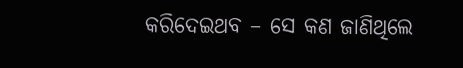କରିଦେଇଥବ – ସେ କଣ ଜାଣିଥିଲେ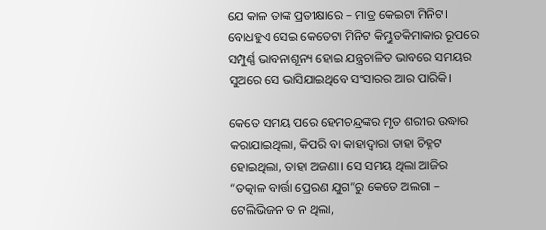ଯେ କାଳ ତାଙ୍କ ପ୍ରତୀକ୍ଷାରେ – ମାତ୍ର କେଇଟା ମିନିଟ। ବୋଧହୁଏ ସେଇ କେତେଟା ମିନିଟ କିମ୍ଭୁତକିମାକାର ରୂପରେ ସମ୍ପୁର୍ଣ୍ଣ ଭାବନାଶୂନ୍ୟ ହୋଇ ଯନ୍ତ୍ରଚାଳିତ ଭାବରେ ସମୟର ସୁଅରେ ସେ ଭାସିଯାଇଥିବେ ସଂସାରର ଆର ପାରିକି।

କେତେ ସମୟ ପରେ ହେମଚନ୍ଦ୍ରଙ୍କର ମୃତ ଶରୀର ଉଦ୍ଧାର କରାଯାଇଥିଲା, କିପରି ବା କାହାଦ୍ୱାରା ତାହା ଚିହ୍ନଟ ହୋଇଥିଲା, ତାହା ଅଜଣା। ସେ ସମୟ ଥିଲା ଆଜିର “ତତ୍କାଳ ବାର୍ତ୍ତା ପ୍ରେରଣ ଯୁଗ”ରୁ କେତେ ଅଲଗା – ଟେଲିଭିଜନ ତ ନ ଥିଲା,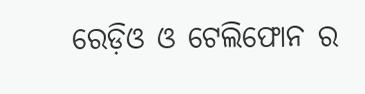ରେଡ଼ିଓ ଓ ଟେଲିଫୋନ ର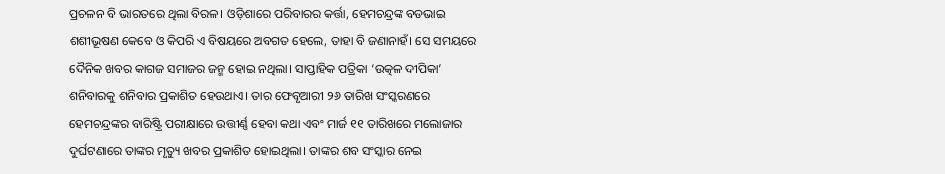ପ୍ରଚଳନ ବି ଭାରତରେ ଥିଲା ବିରଳ। ଓଡ଼ିଶାରେ ପରିବାରର କର୍ତ୍ତା, ହେମଚନ୍ଦ୍ରଙ୍କ ବଡଭାଇ ଶଶୀଭୂଷଣ କେବେ ଓ କିପରି ଏ ବିଷୟରେ ଅବଗତ ହେଲେ, ତାହା ବି ଜଣାନାହଁ। ସେ ସମୟରେ ଦୈନିକ ଖବର କାଗଜ ସମାଜର ଜନ୍ମ ହୋଇ ନଥିଲା। ସାପ୍ତାହିକ ପତ୍ରିକା ‘ଉତ୍କଳ ଦୀପିକା’ ଶନିବାରକୁ ଶନିବାର ପ୍ରକାଶିତ ହେଉଥାଏ। ତାର ଫେବୃଆରୀ ୨୬ ତାରିଖ ସଂସ୍କରଣରେ ହେମଚନ୍ଦ୍ରଙ୍କର ବାରିଷ୍ଟ୍ରି ପରୀକ୍ଷାରେ ଉତ୍ତୀର୍ଣ୍ଣ ହେବା କଥା ଏବଂ ମାର୍ଜ ୧୧ ତାରିଖରେ ମଲୋଜାର ଦୁର୍ଘଟଣାରେ ତାଙ୍କର ମୃତ୍ୟୁ ଖବର ପ୍ରକାଶିତ ହୋଇଥିଲା। ତାଙ୍କର ଶବ ସଂସ୍କାର ନେଇ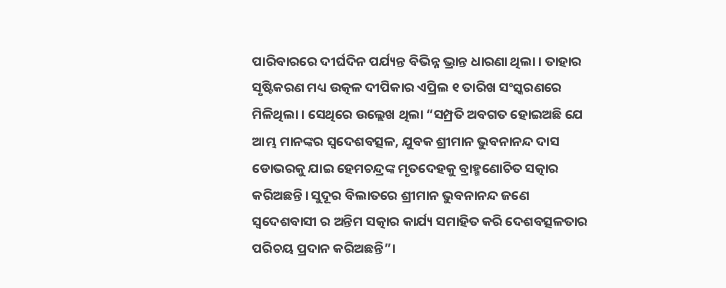ପାରିବାରରେ ଦୀର୍ଘଦିନ ପର୍ଯ୍ୟନ୍ତ ବିଭିନ୍ନ ଭ୍ରାନ୍ତ ଧାରଣା ଥିଲା। ତାହାର ସୃଷ୍ଟିକରଣ ମଧ୍ୟ ଉତ୍କଳ ଦୀପିକାର ଏପ୍ରିଲ ୧ ତାରିଖ ସଂସ୍କରଣରେ ମିଳିଥିଲା। ସେଥିରେ ଉଲ୍ଲେଖ ଥିଲା “ସମ୍ପ୍ରତି ଅବଗତ ହୋଇଅଛି ଯେ ଆମ୍ଭ ମାନଙ୍କର ସ୍ୱଦେଶବତ୍ସଳ, ଯୁବକ ଶ୍ରୀମାନ ଭୁବନାନନ୍ଦ ଦାସ ଡୋଭରକୁ ଯାଇ ହେମଚନ୍ଦ୍ରଙ୍କ ମୃତଦେହକୁ ବ୍ରାହ୍ମଣୋଚିତ ସତ୍କାର କରିଅଛନ୍ତି। ସୁଦୂର ବିଲାତରେ ଶ୍ରୀମାନ ଭୁବନାନନ୍ଦ ଜଣେ ସ୍ଵଦେଶବାସୀ ର ଅନ୍ତିମ ସତ୍କାର କାର୍ଯ୍ୟ ସମାହିତ କରି ଦେଶବତ୍ସଳତାର ପରିଚୟ ପ୍ରଦାନ କରିଅଛନ୍ତି”।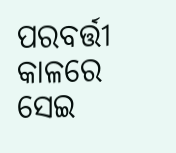ପରବର୍ତ୍ତୀ କାଳରେ ସେଇ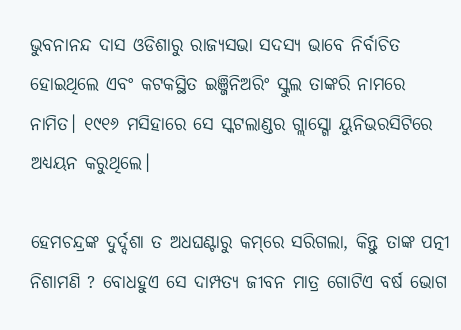ଭୁବନାନନ୍ଦ ଦାସ ଓଡିଶାରୁ ରାଜ୍ୟସଭା ସଦସ୍ୟ ଭାବେ ନିର୍ବାଚିତ ହୋଇଥିଲେ ଏବଂ କଟକସ୍ଥିତ ଇଞ୍ଜିନିଅରିଂ ସ୍କୁଲ ତାଙ୍କରି ନାମରେ ନାମିତ। ୧୯୧୬ ମସିହାରେ ସେ ସ୍କଟଲାଣ୍ଡର ଗ୍ଲାସ୍ଗୋ ୟୁନିଭରସିଟିରେ ଅଧ୍ୟୟନ କରୁଥିଲେ।

ହେମଚନ୍ଦ୍ରଙ୍କ ଦୁର୍ଦ୍ଦଶା ତ ଅଧଘଣ୍ଟାରୁ କମ୍‌ରେ ସରିଗଲା, କିନ୍ତୁ ତାଙ୍କ ପତ୍ନୀ ନିଶାମଣି ? ବୋଧହୁଏ ସେ ଦାମ୍ପତ୍ୟ ଜୀବନ ମାତ୍ର ଗୋଟିଏ ବର୍ଷ ଭୋଗ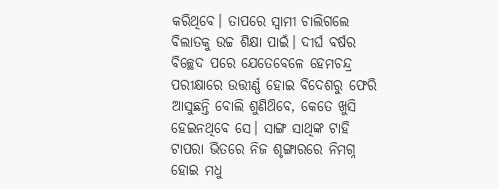କରିଥିବେ। ତାପରେ ସ୍ୱାମୀ ଚାଲିଗଲେ ବିଲାତକୁ ଉଚ୍ଚ ଶିକ୍ଷା ପାଇଁ। ଦୀର୍ଘ ବର୍ଷର ବିଚ୍ଛେଦ ପରେ ଯେତେବେଳେ ହେମଚନ୍ଦ୍ର ପରୀକ୍ଷାରେ ଉତ୍ତୀର୍ଣ୍ଣ ହୋଇ ବିଦେଶରୁ ଫେରି ଆସୁଛନ୍ତି ବୋଲି ଶୁଣିଥ‌ିବେ, କେତେ ଖୁସି ହେଇନଥିବେ ସେ। ସାଙ୍ଗ ସାଥିଙ୍କ ଟାହି ଟାପରା ଭିତରେ ନିଜ ଶୃଙ୍ଗାରରେ ନିମଗ୍ନ ହୋଇ ମଧୁ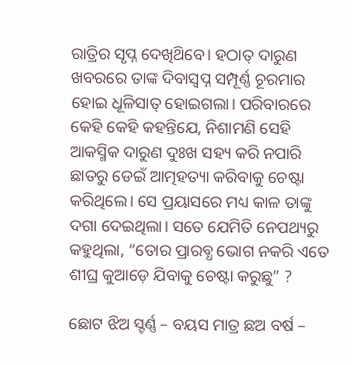ରାତ୍ରିର ସୃପ୍ନ ଦେଖିଥ‌ିବେ। ହଠାତ୍ ଦାରୁଣ ଖବରରେ ତାଙ୍କ ଦିବାସ୍ଵପ୍ନ ସମ୍ପୂର୍ଣ୍ଣ ଚୂରମାର ହୋଇ ଧୂଳିସାତ୍ ହୋଇଗଲା। ପରିବାରରେ କେହି କେହି କହନ୍ତିଯେ, ନିଶାମଣି ସେହି ଆକସ୍ମିକ ଦାରୁଣ ଦୁଃଖ ସହ୍ୟ କରି ନପାରି ଛାତରୁ ଡେଇଁ ଆତ୍ମହତ୍ୟା କରିବାକୁ ଚେଷ୍ଟା କରିଥିଲେ। ସେ ପ୍ରୟାସରେ ମଧ୍ୟ କାଳ ତାଙ୍କୁ ଦଗା ଦେଇଥିଲା। ସତେ ଯେମିତି ନେପଥ୍ୟରୁ କହୁଥିଲା, “ତୋର ପ୍ରାରବ୍ଧ ଭୋଗ ନକରି ଏତେ ଶୀଘ୍ର କୁଆଡ଼େ ଯିବାକୁ ଚେଷ୍ଟା କରୁଛୁ” ?

ଛୋଟ ଝିଅ ସ୍ଟର୍ଣ୍ଣ – ବୟସ ମାତ୍ର ଛଅ ବର୍ଷ –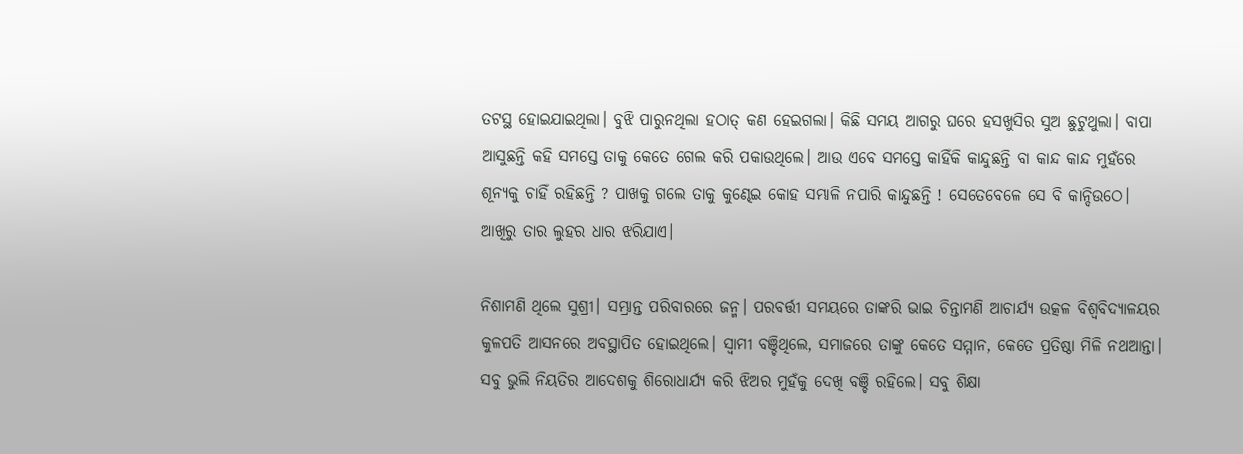ତଟସ୍ଥ ହୋଇଯାଇଥିଲା। ବୁଝି ପାରୁନଥିଲା ହଠାତ୍ କଣ ହେଇଗଲା। କିଛି ସମୟ ଆଗରୁ ଘରେ ହସଖୁସିର ସୁଅ ଛୁଟୁଥୁଲା। ବାପା ଆସୁଛନ୍ତି କହି ସମସ୍ତେ ତାକୁ କେତେ ଗେଲ କରି ପକାଉଥିଲେ। ଆଉ ଏବେ ସମସ୍ତେ କାହିଁକି କାନ୍ଦୁଛନ୍ତି ବା କାନ୍ଦ କାନ୍ଦ ମୁହଁରେ ଶୂନ୍ୟକୁ ଚାହିଁ ରହିଛନ୍ତି ? ପାଖକୁ ଗଲେ ତାକୁ କୁଣ୍ଢେଇ କୋହ ସମ୍ଭାଳି ନପାରି କାନ୍ଦୁଛନ୍ତି ! ସେତେବେଳେ ସେ ବି କାନ୍ଦିଉଠେ। ଆଖିରୁ ତାର ଲୁହର ଧାର ଝରିଯାଏ।

ନିଶାମଣି ଥିଲେ ସୁଶ୍ରୀ। ସମ୍ଭ୍ରାନ୍ତ ପରିବାରରେ ଜନ୍ମ। ପରବର୍ତ୍ତୀ ସମୟରେ ତାଙ୍କରି ଭାଇ ଚିନ୍ତାମଣି ଆଚାର୍ଯ୍ୟ ଉତ୍କଳ ବିଶ୍ୱବିଦ୍ୟାଳୟର କୁଳପତି ଆସନରେ ଅବସ୍ଥାପିତ ହୋଇଥିଲେ। ସ୍ଵାମୀ ବଞ୍ଚିଥିଲେ, ସମାଜରେ ତାଙ୍କୁ କେତେ ସମ୍ମାନ, କେତେ ପ୍ରତିଷ୍ଠା ମିଳି ନଥଆନ୍ତା। ସବୁ ଭୁଲି ନିୟତିର ଆଦେଶକୁ ଶିରୋଧାର୍ଯ୍ୟ କରି ଝିଅର ମୁହଁକୁ ଦେଖି ବଞ୍ଚି ରହିଲେ। ସବୁ ଶିକ୍ଷା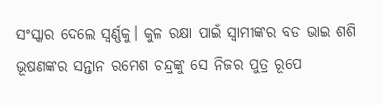ସଂସ୍କାର ଦେଲେ ସ୍ଵର୍ଣ୍ଣକୁ। କୁଳ ରକ୍ଷା ପାଇଁ ସ୍ୱାମୀଙ୍କର ବଡ ଭାଇ ଶଶି ଭୂଷଣଙ୍କର ସନ୍ତାନ ରମେଶ ଚନ୍ଦ୍ରଙ୍କୁ ସେ ନିଜର ପୁତ୍ର ରୂପେ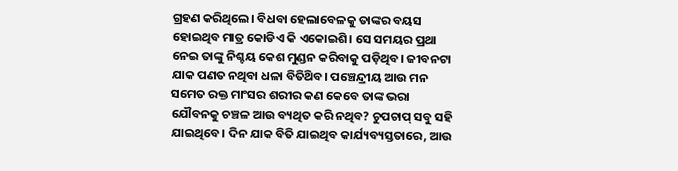ଗ୍ରହଣ କରିଥିଲେ। ବିଧବା ହେଲାବେଳକୁ ତାଙ୍କର ବୟସ ହୋଇଥିବ ମାତ୍ର କୋଡିଏ କି ଏକୋଇଶି। ସେ ସମୟର ପ୍ରଥା ନେଇ ତାଙ୍କୁ ନିଶ୍ଚୟ କେଶ ମୁଣ୍ଡନ କରିବାକୁ ପଡ଼ିଥିବ। ଜୀବନଟା ଯାକ ପଣତ ନଥିବା ଧଳା ବିତିଥ‌ିବ। ପଞ୍ଚେନ୍ଦ୍ରୀୟ ଆଉ ମନ ସମେତ ରକ୍ତ ମାଂସର ଶରୀର କଣ କେବେ ତାଙ୍କ ଭରା ଯୌବନକୁ ଚଞ୍ଚଳ ଆଉ ବ୍ୟଥିତ କରି ନଥିବ? ଚୁପଚାପ୍ ସବୁ ସହି ଯାଇଥିବେ। ଦିନ ଯାକ ବିତି ଯାଇଥିବ କାର୍ଯ୍ୟବ୍ୟସ୍ତତାରେ, ଆଉ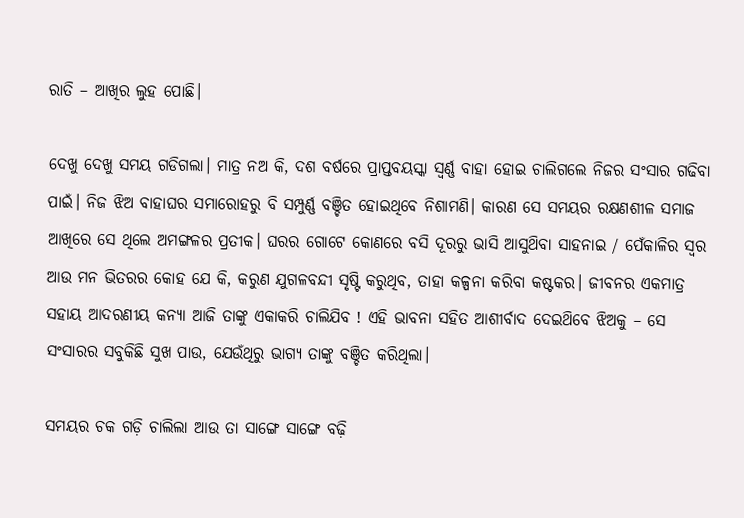ରାତି – ଆଖିର ଲୁହ ପୋଛି।

ଦେଖୁ ଦେଖୁ ସମୟ ଗଡିଗଲା। ମାତ୍ର ନଅ କି, ଦଶ ବର୍ଷରେ ପ୍ରାପ୍ତବୟସ୍କା ସ୍ୱର୍ଣ୍ଣ ବାହା ହୋଇ ଚାଲିଗଲେ ନିଜର ସଂସାର ଗଢିବା ପାଇଁ। ନିଜ ଝିଅ ବାହାଘର ସମାରୋହରୁ ବି ସମ୍ପୁର୍ଣ୍ଣ ବଞ୍ଚିତ ହୋଇଥିବେ ନିଶାମଣି। କାରଣ ସେ ସମୟର ରକ୍ଷଣଶୀଳ ସମାଜ ଆଖିରେ ସେ ଥିଲେ ଅମଙ୍ଗଳର ପ୍ରତୀକ। ଘରର ଗୋଟେ କୋଣରେ ବସି ଦୂରରୁ ଭାସି ଆସୁଥ‌ିବା ସାହନାଇ / ପେଁକାଳିର ସ୍ଵର ଆଉ ମନ ଭିତରର କୋହ ଯେ କି, କରୁଣ ଯୁଗଳବନ୍ଦୀ ସୃଷ୍ଟି କରୁଥିବ, ତାହା କଳ୍ପନା କରିବା କଷ୍ଟକର। ଜୀବନର ଏକମାତ୍ର ସହାୟ ଆଦରଣୀୟ କନ୍ୟା ଆଜି ତାଙ୍କୁ ଏକାକରି ଚାଲିଯିବ ! ଏହି ଭାବନା ସହିତ ଆଶୀର୍ବାଦ ଦେଇଥ‌ିବେ ଝିଅକୁ – ସେ ସଂସାରର ସବୁକିଛି ସୁଖ ପାଉ, ଯେଉଁଥିରୁ ଭାଗ୍ୟ ତାଙ୍କୁ ବଞ୍ଚିତ କରିଥିଲା।

ସମୟର ଚକ ଗଡ଼ି ଚାଲିଲା ଆଉ ତା ସାଙ୍ଗେ ସାଙ୍ଗେ ବଢ଼ି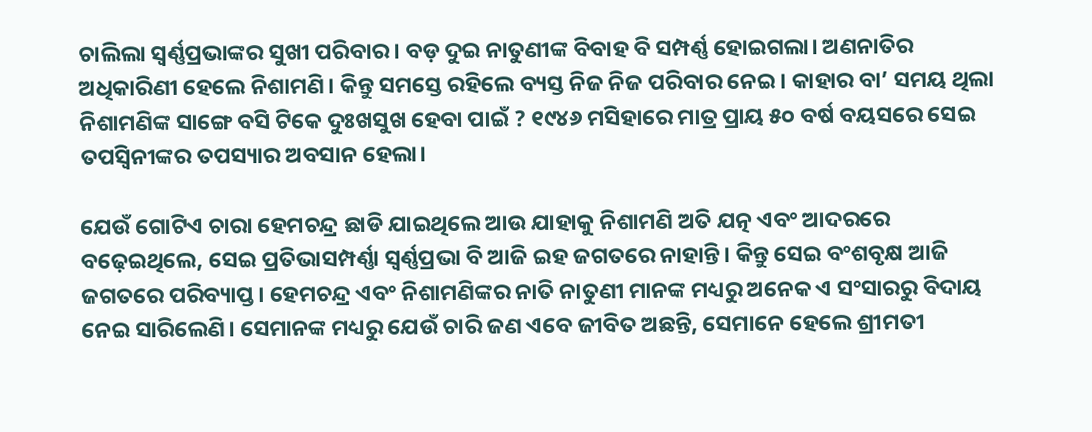ଚାଲିଲା ସ୍ୱର୍ଣ୍ଣପ୍ରଭାଙ୍କର ସୁଖୀ ପରିବାର। ବଡ଼ ଦୁଇ ନାତୁଣୀଙ୍କ ବିବାହ ବି ସମ୍ପର୍ଣ୍ଣ ହୋଇଗଲା। ଅଣନାତିର ଅଧିକାରିଣୀ ହେଲେ ନିଶାମଣି। କିନ୍ତୁ ସମସ୍ତେ ରହିଲେ ବ୍ୟସ୍ତ ନିଜ ନିଜ ପରିବାର ନେଇ। କାହାର ବା’ ସମୟ ଥିଲା ନିଶାମଣିଙ୍କ ସାଙ୍ଗେ ବସି ଟିକେ ଦୁଃଖସୁଖ ହେବା ପାଇଁ ? ୧୯୪୬ ମସିହାରେ ମାତ୍ର ପ୍ରାୟ ୫୦ ବର୍ଷ ବୟସରେ ସେଇ ତପସ୍ଵିନୀଙ୍କର ତପସ୍ୟାର ଅବସାନ ହେଲା।

ଯେଉଁ ଗୋଟିଏ ଚାରା ହେମଚନ୍ଦ୍ର ଛାଡି ଯାଇଥିଲେ ଆଉ ଯାହାକୁ ନିଶାମଣି ଅତି ଯତ୍ନ ଏବଂ ଆଦରରେ ବଢ଼େଇଥିଲେ, ସେଇ ପ୍ରତିଭାସମ୍ପର୍ଣ୍ଣା ସ୍ଵର୍ଣ୍ଣପ୍ରଭା ବି ଆଜି ଇହ ଜଗତରେ ନାହାନ୍ତି। କିନ୍ତୁ ସେଇ ବଂଶବୃକ୍ଷ ଆଜି ଜଗତରେ ପରିବ୍ୟାପ୍ତ। ହେମଚନ୍ଦ୍ର ଏବଂ ନିଶାମଣିଙ୍କର ନାତି ନାତୁଣୀ ମାନଙ୍କ ମଧ୍ୟରୁ ଅନେକ ଏ ସଂସାରରୁ ବିଦାୟ ନେଇ ସାରିଲେଣି। ସେମାନଙ୍କ ମଧ୍ୟରୁ ଯେଉଁ ଚାରି ଜଣ ଏବେ ଜୀବିତ ଅଛନ୍ତି, ସେମାନେ ହେଲେ ଶ୍ରୀମତୀ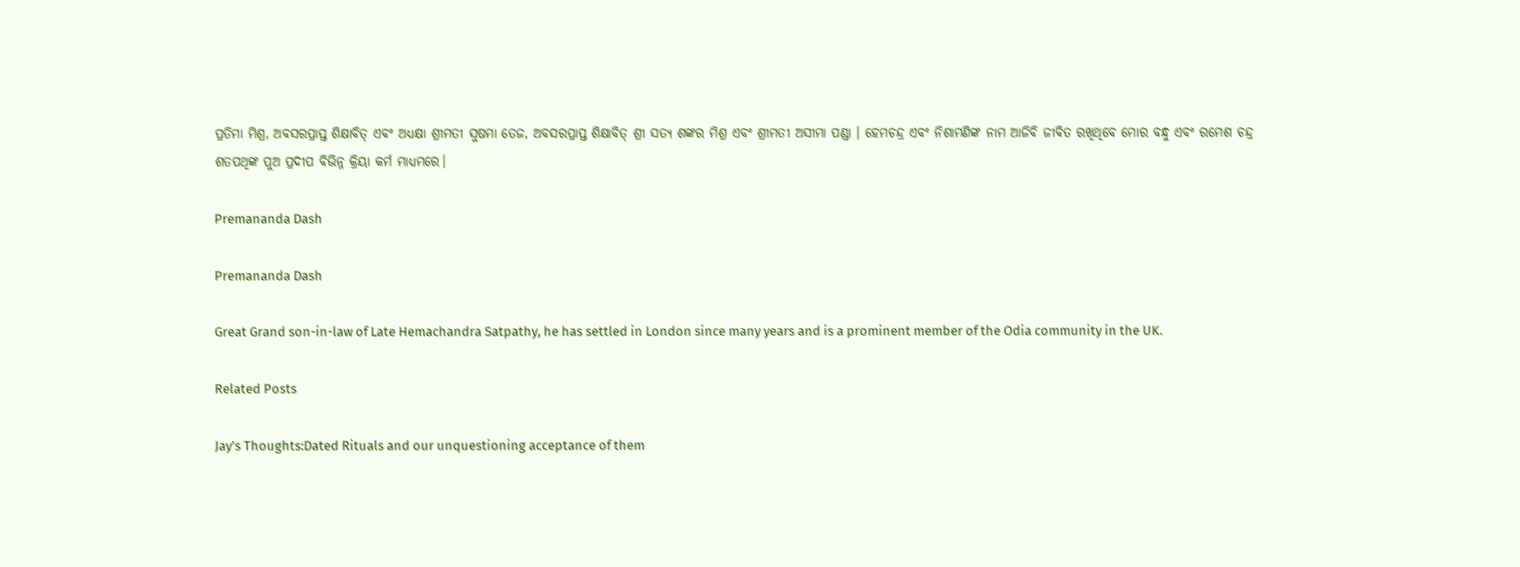ପ୍ରତିମା ମିଶ୍ର, ଅବସରପ୍ରାପ୍ତ ଶିକ୍ଷାବିତ୍ ଏବଂ ଅଧ୍ୟକ୍ଷା ଶ୍ରୀମତୀ ସୁଷମା ତେଜ, ଅବସରପ୍ରାପ୍ତ ଶିକ୍ଷାବିତ୍ ଶ୍ରୀ ସତ୍ୟ ଶଙ୍କର ମିଶ୍ର ଏବଂ ଶ୍ରୀମତୀ ଅସୀମା ପଣ୍ଡା । ହେମଚନ୍ଦ୍ର ଏବଂ ନିଶାମଣିଙ୍କ ନାମ ଆଜିବି ଜୀବିତ ରଖିଥିବେ ମୋର ବନ୍ଧୁ ଏବଂ ରମେଶ ଚନ୍ଦ୍ର ଶତପଥିଙ୍କ ପୁଅ ପ୍ରଦୀପ ବିଭିନ୍ନ କ୍ରିୟା କର୍ମ ମାଧ୍ୟମରେ।

Premananda Dash

Premananda Dash

Great Grand son-in-law of Late Hemachandra Satpathy, he has settled in London since many years and is a prominent member of the Odia community in the UK.

Related Posts

Jay’s Thoughts:Dated Rituals and our unquestioning acceptance of them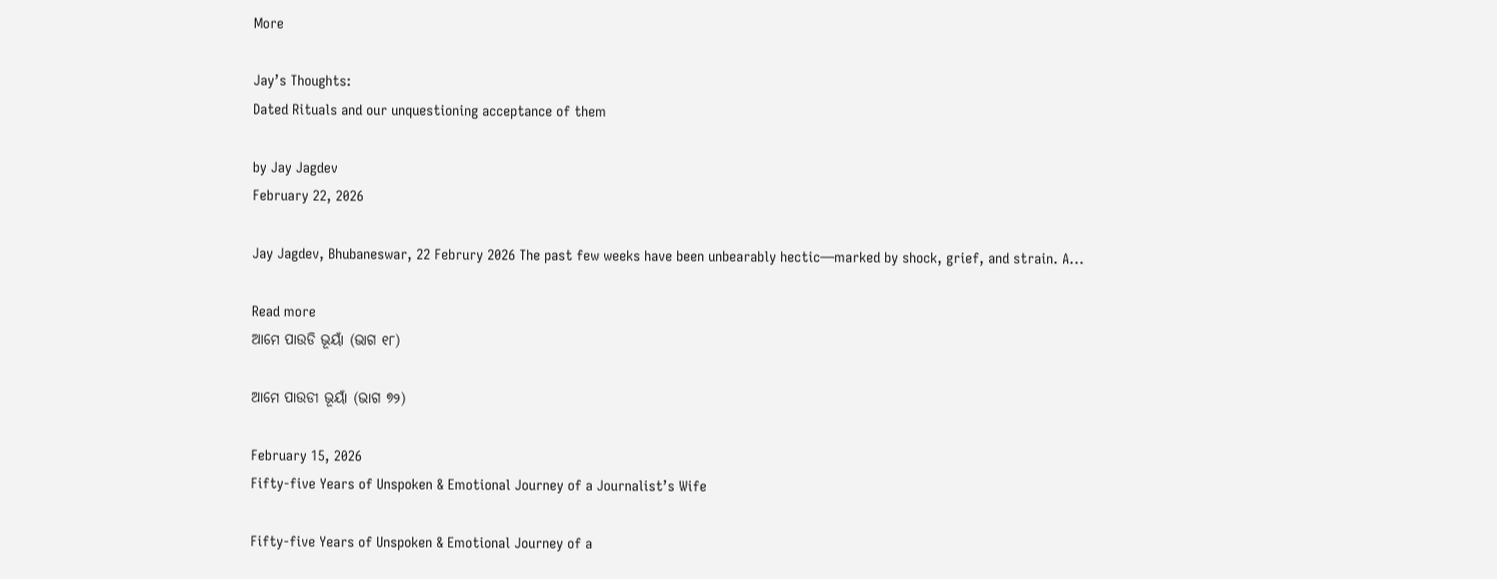More

Jay’s Thoughts:
Dated Rituals and our unquestioning acceptance of them

by Jay Jagdev
February 22, 2026

Jay Jagdev, Bhubaneswar, 22 Februry 2026 The past few weeks have been unbearably hectic—marked by shock, grief, and strain. A...

Read more
ଆମେ ପାଉଡି ଭୂୟାଁ (ଭାଗ ୧୮)

ଆମେ ପାଉଡୀ ଭୂୟାଁ (ଭାଗ ୭୨)

February 15, 2026
Fifty-five Years of Unspoken & Emotional Journey of a Journalist’s Wife

Fifty-five Years of Unspoken & Emotional Journey of a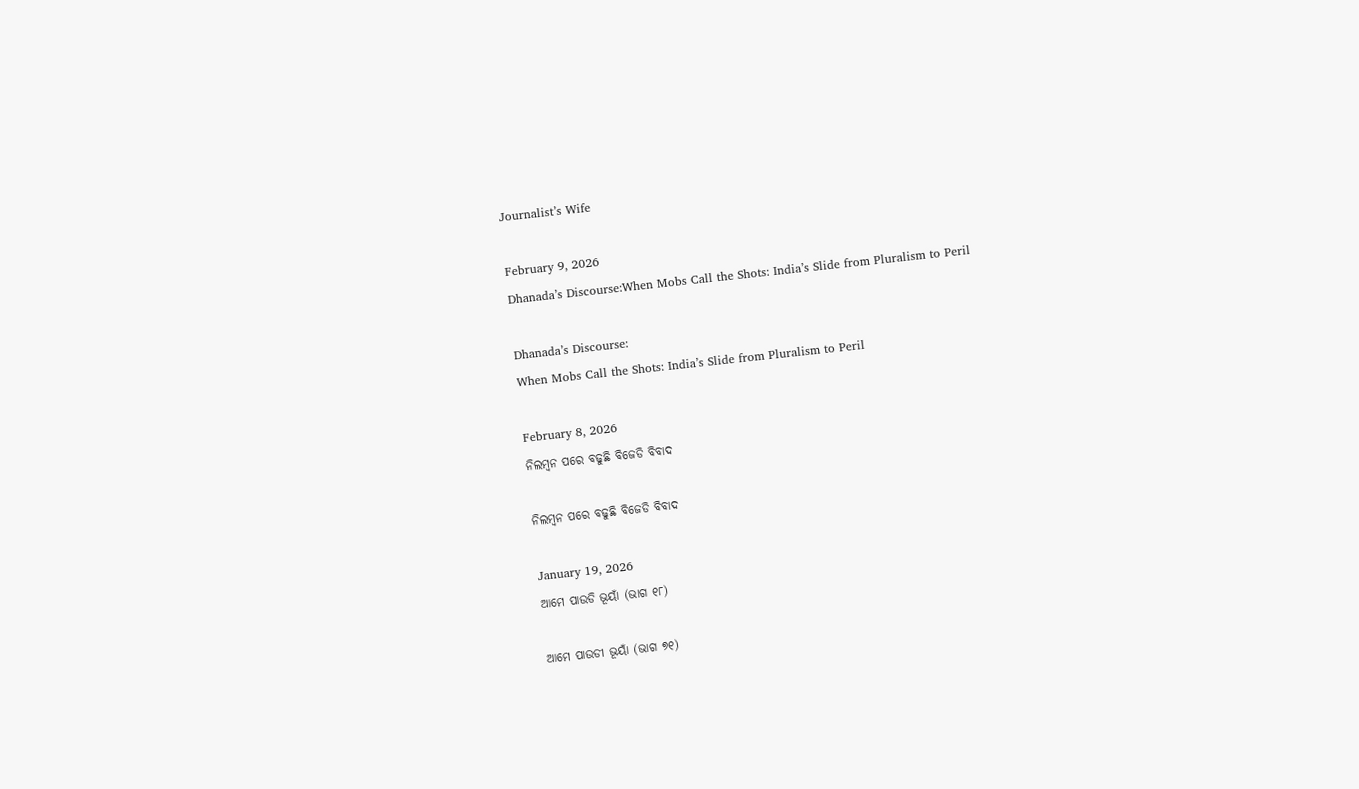Journalist’s Wife

February 9, 2026
Dhanada’s Discourse:When Mobs Call the Shots: India’s Slide from Pluralism to Peril

Dhanada’s Discourse:
When Mobs Call the Shots: India’s Slide from Pluralism to Peril

February 8, 2026
ନିଲମ୍ବନ ପରେ ବଢୁଛି ବିଜେଡି ବିବାଦ

ନିଲମ୍ବନ ପରେ ବଢୁଛି ବିଜେଡି ବିବାଦ

January 19, 2026
ଆମେ ପାଉଡି ଭୂୟାଁ (ଭାଗ ୧୮)

ଆମେ ପାଉଡୀ ଭୂୟାଁ (ଭାଗ ୭୧)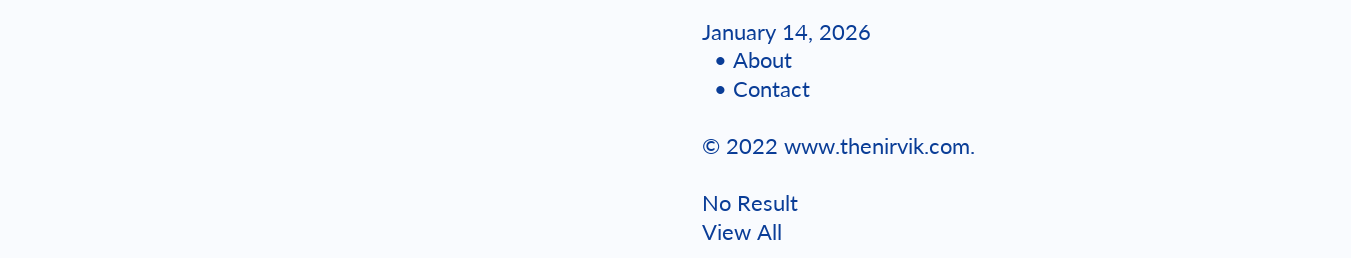January 14, 2026
  • About
  • Contact

© 2022 www.thenirvik.com.

No Result
View All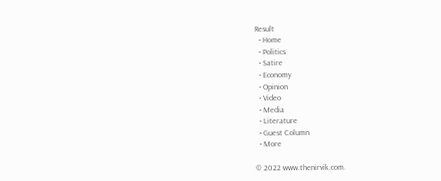Result
  • Home
  • Politics
  • Satire
  • Economy
  • Opinion
  • Video
  • Media
  • Literature
  • Guest Column
  • More

© 2022 www.thenirvik.com.